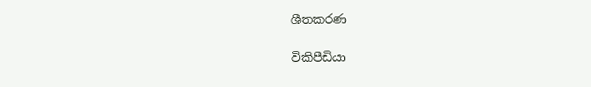ශීතකරණ

විකිපීඩියා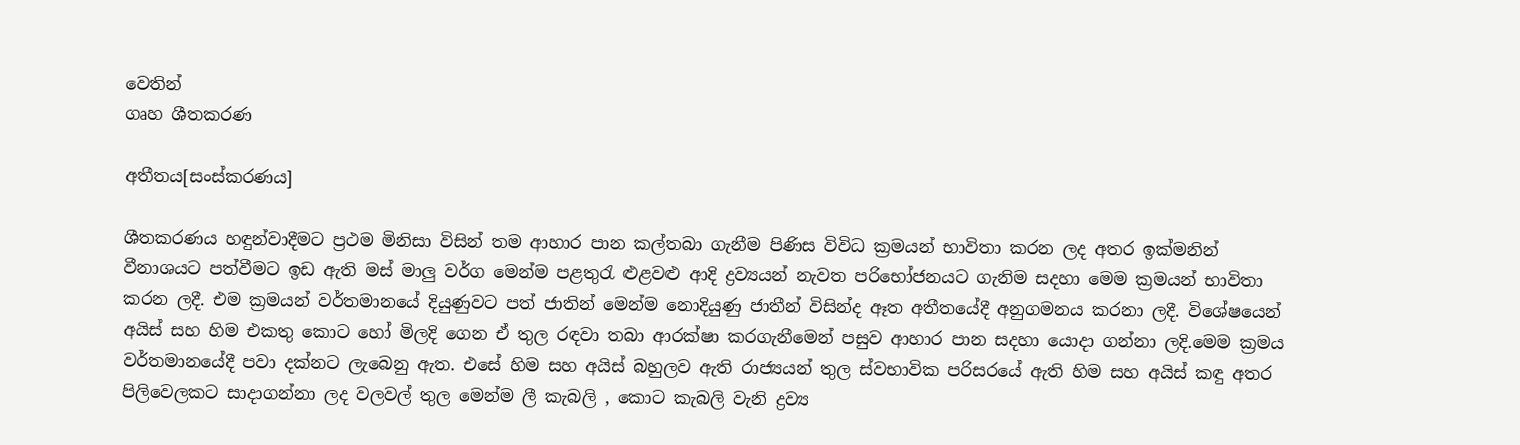වෙතින්
ගෘහ ශීතකරණ

අතීතය[සංස්කරණය]

ශීතකරණය හඳුන්වාදීමට ප්‍රථම මිනිසා විසින් තම ආහාර පාන කල්තබා ගැනීම පිණිස විවිධ ක්‍රමයන් භාවිතා කරන ලද අතර ඉක්මනින් වීනාශයට පත්වීමට ඉඩ ඇති මස් මාලු වර්ග මෙන්ම පළතුරැ ළුළවළු ආදි ද්‍රව්‍යයන් නැවත පරිභෝජනයට ගැනිම සදහා මෙම ක්‍රමයන් භාවිතා කරන ලදී. එම ක්‍රමයන් වර්තමානයේ දියුණුවට පත් ජාතින් මෙන්ම නොදියුණු ජාතීන් විසින්ද ඈත අතීතයේදී අනුගමනය කරනා ලදී. විශේෂයෙන් අයිස් සහ හිම එකතු කොට හෝ මිලදි ගෙන ඒ තුල රඳවා තබා ආරක්ෂා කරගැනීමෙන් පසුව ආහාර පාන සදහා යොදා ගන්නා ලදි.මෙම ක්‍රමය වර්තමානයේදී පවා දක්නට ලැබෙනු ඇත. එසේ හිම සහ අයිස් බහුලව ඇති රාජ්‍යයන් තුල ස්වභාවික පරිසරයේ ඇති හිම සහ අයිස් කඳු අතර පිලිවෙලකට සාදාගන්නා ලද වලවල් තුල මෙන්ම ලී කැබලි , කොට කැබලි වැනි ද්‍රව්‍ය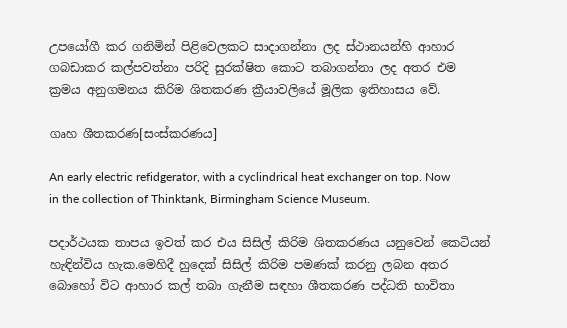උපයෝගී කර ගනිමින් පිළිවෙලකට සාදාගන්නා ලද ස්ථානයන්හි ආහාර ගබඩාකර කල්පවත්නා පරිදි සුරක්ෂිත කොට තබාගන්නා ලද අතර එම ක්‍රමය අනුගමනය කිරිම ශිතකරණ ක්‍රීයාවලියේ මූලික ඉතිහාසය වේ.

ගෘහ ශීතකරණ[සංස්කරණය]

An early electric refidgerator, with a cyclindrical heat exchanger on top. Now in the collection of Thinktank, Birmingham Science Museum.

පදාර්ථයක තාපය ඉවත් කර එය සිසිල් කිරිම ශිතකරණය යනුවෙන් කෙටියන් හැඳින්විය හැක.මෙහිදී හුදෙක් සිසිල් කිරිම පමණක් කරනු ලබන අතර බොහෝ විට ආහාර කල් තබා ගැනීම සඳහා ශීතකරණ පද්ධති භාවිතා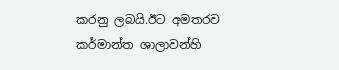කරනු ලබයි.ඊට අමතරව කර්මාන්ත ශාලාවන්හි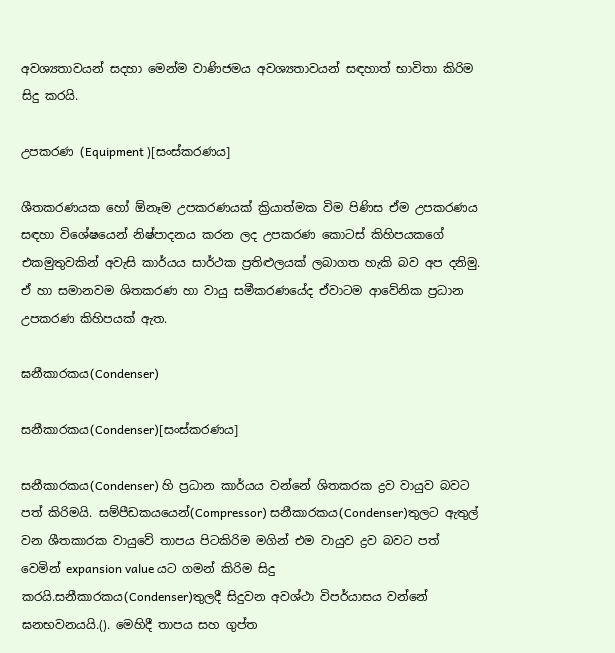අවශ්‍යතාවයන් සදහා මෙන්ම වාණිජමය අවශ්‍යතාවයන් සඳහාත් භාවිතා කිරිම සිදු කරයි.

උපකරණ (Equipment )[සංස්කරණය]

ශීතකරණයක හෝ ඕනෑම උපකරණයක් ක්‍රියාත්මක විම පිණිස ඒම උපකරණය සඳහා විශේෂයෙන් නිෂ්පාදනය කරන ලද උපකරණ කොටස් කිහිපයකගේ එකමුතුවකින් අවැසි කාර්යය සාර්ථක ප්‍රතිළුලයක් ලබාගත හැකි බව අප දනිමු. ඒ හා සමානවම ශිතකරණ හා වායු සමීකරණයේද ඒවාටම ආවේනික ප්‍රධාන උපකරණ කිහිපයක් ඇත.

ඝනීකාරකය(Condenser)

සනීකාරකය(Condenser)[සංස්කරණය]

සනීකාරකය(Condenser) හි ප්‍රධාන කාර්යය වන්නේ ශිතකරක ද්‍රව වායුව බවට පත් කිරිමයි. සම්පීඩකයයෙන්(Compressor) සනීකාරකය(Condenser)තුලට ඇතුල් වන ශීතකාරක වායුවේ තාපය පිටකිරිම මගින් එම වායුව ද්‍රව බවට පත් වෙමින් expansion value යට ගමන් කිරිම සිදු කරයි.සනීකාරකය(Condenser)තුලදී සිදුවන අවශ්ථා විපර්යාසය වන්නේ ඝනභවනයයි.(). මෙහිදී තාපය සහ ගුප්ත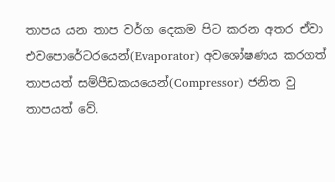තාපය යන තාප වර්ග දෙකම පිට කරන අතර ඒවා එවපොරේටරයෙන්(Evaporator) අවශෝෂණය කරගත් තාපයත් සම්පීඩකයයෙන්(Compressor) ජනිත වු තාපයත් වේ.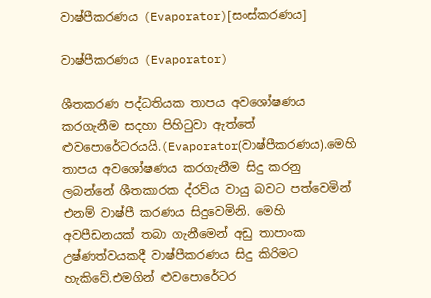වාෂ්පීකරණය (Evaporator)[සංස්කරණය]

වාෂ්පීකරණය (Evaporator)

ශීතකරණ පද්ධතියක තාපය අවශෝෂණය කරගැනීම සදහා පිහිටුවා ඇත්තේ ළුවපොරේටරයයි.(Evaporator(වාෂ්පීකරණය).මෙහි තාපය අවශෝෂණය කරගැනීම සිදු කරනු ලබන්නේ ශීතකාරක ද්රව්ය වායු බවට පත්වෙමින් එනම් වාෂ්පී කරණය සිදුවෙමිනි. මෙහි අවපීඩනයක් තබා ගැනීමෙන් අඩු තාපාංක උෂ්ණත්වයකදී වාෂ්පීකරණය සිදු කිරිමට හැකිවේ.එමගින් ළුවපොරේටර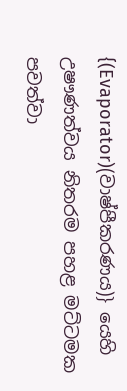{(Evaporator)(වාෂ්පීකරණය)} යෙහි උෂෟණත්වය නිතරම පහළ මට්ටමක පවත්වා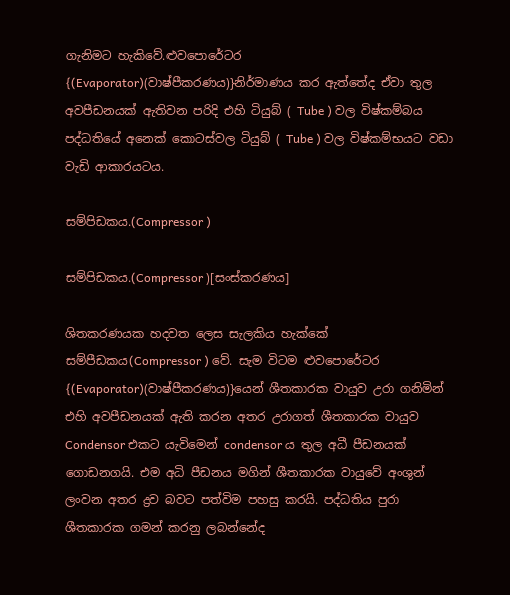ගැනිමට හැකිවේ.ළුවපොරේටර {(Evaporator)(වාෂ්පීකරණය)}නිර්මාණය කර ඇත්තේද ඒවා තුල අවපීඩනයක් ඇතිවන පරිදි එහි ටියුබ් ( Tube ) වල විෂ්කම්බය පද්ධතියේ අනෙක් කොටස්වල ටියුබ් ( Tube ) වල විෂ්කම්භයට වඩා වැඩි ආකාරයටය.

සම්පිඩකය.(Compressor )

සම්පිඩකය.(Compressor )[සංස්කරණය]

ශිතකරණයක හදවත ලෙස සැලකිය හැක්කේ සම්පීඩකය(Compressor ) වේ. සැම විටම ළුවපොරේටර {(Evaporator)(වාෂ්පීකරණය)}යෙන් ශීතකාරක වායුව උරා ගනිමින් එහි අවපීඩනයක් ඇති කරන අතර උරාගත් ශීතකාරක වායුව Condensor එකට යැවිමෙන් condensor ය තුල අධී පීඩනයක් ගොඩනගයි. එම අධි පීඩනය මගින් ශීතකාරක වායුවේ අංශුන් ලංවන අතර ද්‍රව බවට පත්විම පහසු කරයි. පද්ධතිය පුරා ශීතකාරක ගමන් කරනු ලබන්නේද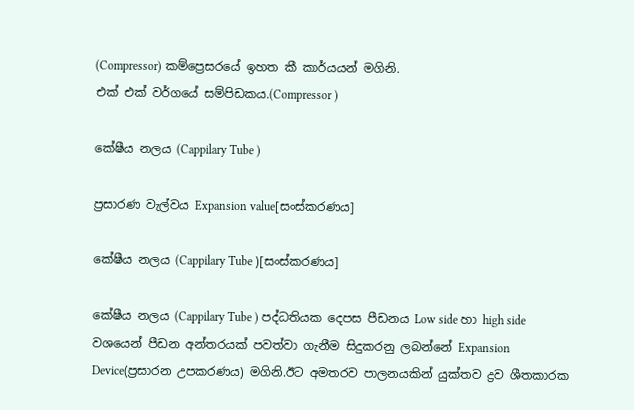(Compressor) කම්ප්‍රෙසරයේ ඉහත කී කාර්යයන් මගිනි.
එක් එක් වර්ගයේ සම්පිඩකය.(Compressor )

කේෂීය නලය (Cappilary Tube )

ප්‍රසාරණ වැල්වය Expansion value[සංස්කරණය]

කේෂීය නලය (Cappilary Tube )[සංස්කරණය]

කේෂීය නලය (Cappilary Tube ) පද්ධතියක දෙපස පීඩනය Low side හා high side වශයෙන් පීඩන අන්තරයක් පවත්වා ගැනීම සිදුකරනු ලබන්නේ Expansion Device(ප්‍රසාරන උපකරණය) මගිනි.ඊට අමතරව පාලනයකින් යුක්තව ද්‍රව ශීතකාරක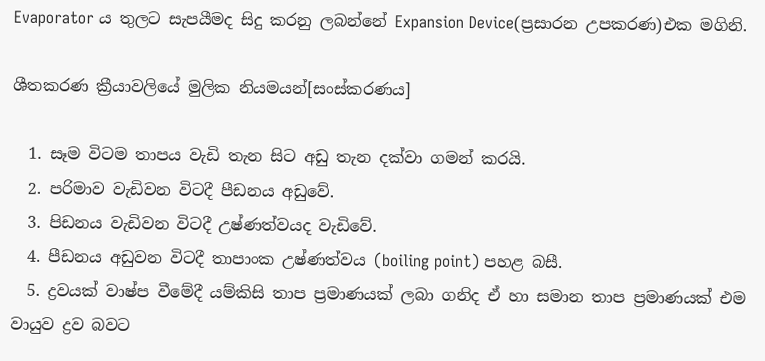Evaporator ය තුලට සැපයීමද සිදු කරනු ලබන්නේ Expansion Device(ප්‍රසාරන උපකරණ)එක මගිනි.

ශීතකරණ ක්‍රීයාවලියේ මුලික නියමයන්[සංස්කරණය]

  1. සෑම විටම තාපය වැඩි තැන සිට අඩු තැන දක්වා ගමන් කරයි.
  2. පරිමාව වැඩිවන විටදී පීඩනය අඩුවේ.
  3. පිඩනය වැඩිවන විටදී උෂ්ණත්වයද වැඩිවේ.
  4. පීඩනය අඩුවන විටදී තාපාංක උෂ්ණත්වය (boiling point) පහළ බසී.
  5. ද්‍රවයක් වාෂ්ප වීමේදී යම්කිසි තාප ප්‍රමාණයක් ලබා ගනිද ඒ හා සමාන තාප ප්‍රමාණයක් එම වායුව ද්‍රව බවට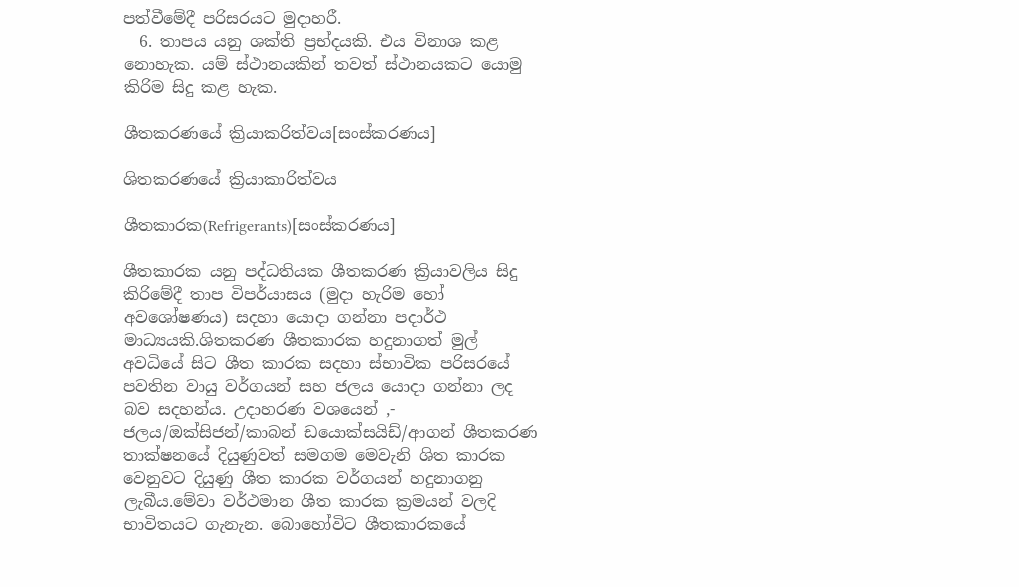පත්වීමේදී පරිසරයට මුදාහරී.
  6. තාපය යනු ශක්ති ප්‍රභ්දයකි. එය විනාශ කළ නොහැක. යම් ස්ථානයකින් තවත් ස්ථානයකට යොමු කිරිම සිදු කළ හැක.

ශීතකරණයේ ක්‍රියාකරිත්වය[සංස්කරණය]

ශිතකරණයේ ක්‍රියාකාරිත්වය

ශීතකාරක(Refrigerants)[සංස්කරණය]

ශීතකාරක යනු පද්ධතියක ශීතකරණ ක්‍රියාවලිය සිදු කිරිමේදී තාප විපර්යාසය (මුදා හැරිම හෝ අවශෝෂණය) සදහා යොදා ගන්නා පදාර්ථ මාධ්‍යයකි.ශිතකරණ ශීතකාරක හදුනාගත් මුල් අවධියේ සිට ශීත කාරක සදහා ස්භාවික පරිසරයේ පවතින වායු වර්ගයන් සහ ජලය යොදා ගන්නා ලද බව සදහන්ය. උදාහරණ වශයෙන් ,- ජලය/ඔක්සිජන්/කාබන් ඩයොක්සයිඩ්/ආගන් ශීතකරණ තාක්ෂනයේ දියුණුවත් සමගම මෙවැනි ශිත කාරක වෙනුවට දියුණු ශීත කාරක වර්ගයන් හදුනාගනු ලැබීය.මේවා වර්ථමාන ශීත කාරක ක්‍රමයන් වලදි භාවිතයට ගැනැන. බොහෝවිට ශීතකාරකයේ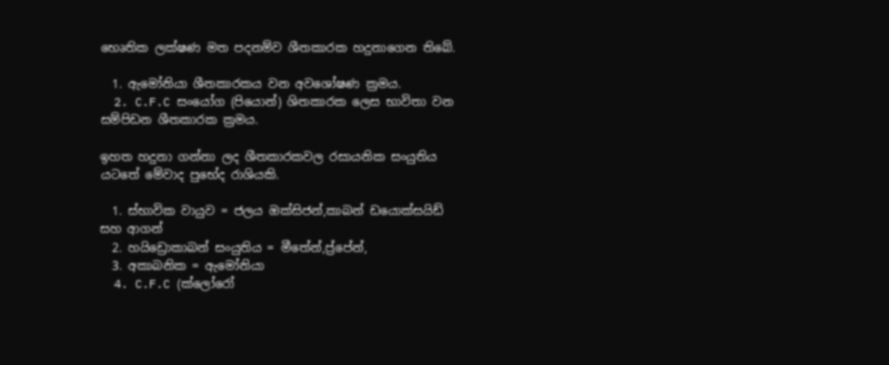භෙෘතික ලක්ෂණ මත පදනම්ව ශීතකාරක හදුනාගෙන තිබේ.

  1. ඇමෝනියා ශීතකාරකය වන අවශෝෂණ ක්‍රමය.
  2. C.F.C සංයෝග (පියොන්) ශිතකාරක ලෙස භාවිතා වන සම්පිඩන ශීතකාරක ක්‍රමය.

ඉහත හදුනා ගන්නා ලද ශීතකාරකවල රසායනික සංයුතිය යටතේ මේවාද පුභේද රාශියකි.

  1. ස්භාවික වායුව = ජලය ඔක්සිජන්,කාබන් ඩයොක්සයිඩ් සහ ආගන්
  2. හයිඩ්‍රොකාබන් සංයුතිය = මීතේන්,ප්‍ර්පේන්,
  3. අකාබනික = ඇමෝනියා
  4. C.F.C (ක්ලෝරෝ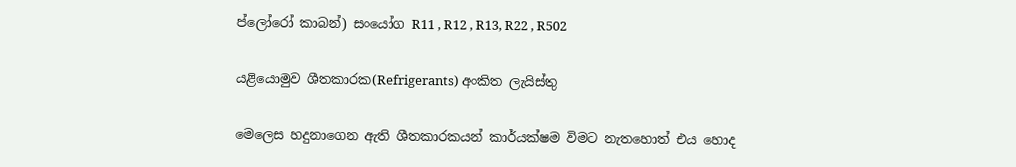ප්ලෝරෝ කාබන්) සංයෝග R11 , R12 , R13, R22 , R502

යළියොමුව ශීතකාරක(Refrigerants) අංකිත ලැයිස්තු

මෙලෙස හදුනාගෙන ඇති ශීතකාරකයන් කාර්යක්ෂම විමට නැතහොත් එය හොද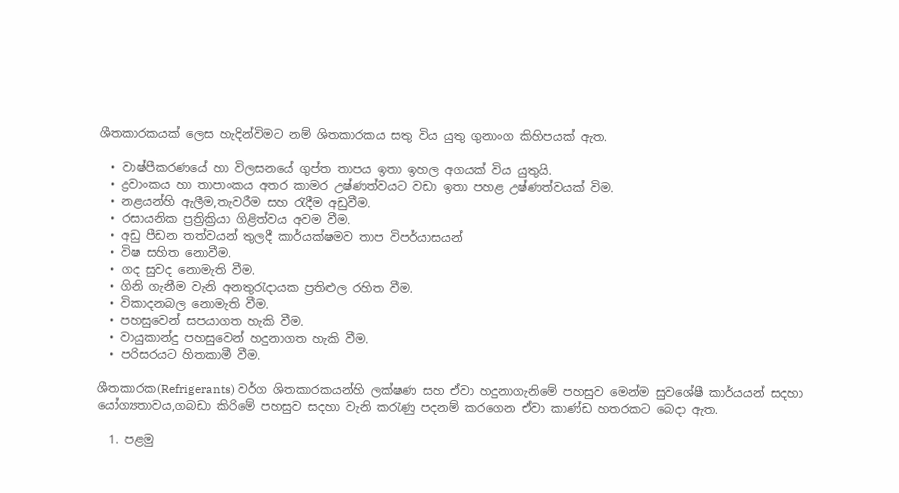ශීතකාරකයක් ලෙස හැදින්විමට නම් ශිතකාරකය සතු විය යුතු ගුනාංග කිහිපයක් ඇත.

  • වාෂ්පීකරණයේ හා විලසනයේ ගුප්ත තාපය ඉතා ඉහල අගයක් විය යුතුයි.
  • ද්‍රවාංකය හා තාපාංකය අතර කාමර උෂ්ණත්වයට වඩා ඉතා පහළ උෂ්ණත්වයක් විම.
  • නළයන්හි ඇලීම,තැවරීම සහ රැදීම අඩුවීම.
  • රසායනික ප්‍රත්‍රික්‍රියා ගිළිත්වය අවම වීම.
  • අඩු පීඩන තත්වයන් තුලදී කාර්යක්ෂමව තාප විපර්යාසයන්
  • විෂ සහිත නොවීම.
  • ගද සුවද නොමැති වීම.
  • ගිනි ගැනීම වැනි අනතුරැදායක ප්‍රතිළුල රහිත වීම.
  • විකාදනබල නොමැති වීම.
  • පහසුවෙන් සපයාගත හැකි වීම.
  • වායුකාන්දු පහසුවෙන් හදුනාගත හැකි වීම.
  • පරිසරයට හිතකාමී වීම.

ශීතකාරක(Refrigerants) වර්ග ශිතකාරකයන්හි ලක්ෂණ සහ ඒවා හදුනාගැනිමේ පහසුව මෙන්ම සුවශේෂී කාර්යයන් සදහා යෝග්‍යතාවය,ගබඩා කිරිමේ පහසුව සදහා වැනි කරැණු පදනම් කරගෙන ඒවා කාණ්ඩ හතරකට බෙදා ඇත.

  1. පළමු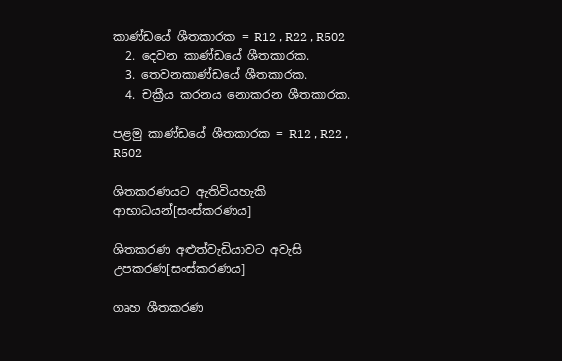කාණ්ඩයේ ශීතකාරක = R12 , R22 , R502
  2. දෙවන කාණ්ඩයේ ශීතකාරක.
  3. තෙවනකාණ්ඩයේ ශීතකාරක.
  4. චක්‍රීය කරනය නොකරන ශීතකාරක.

පළමු කාණ්ඩයේ ශීතකාරක = R12 , R22 , R502

ශිතකරණයට ඇතිවියහැකි ආභාධයන්[සංස්කරණය]

ශිතකරණ අළුත්වැඩියාවට අවැසි උපකරණ[සංස්කරණය]

ගෘහ ශීතකරණ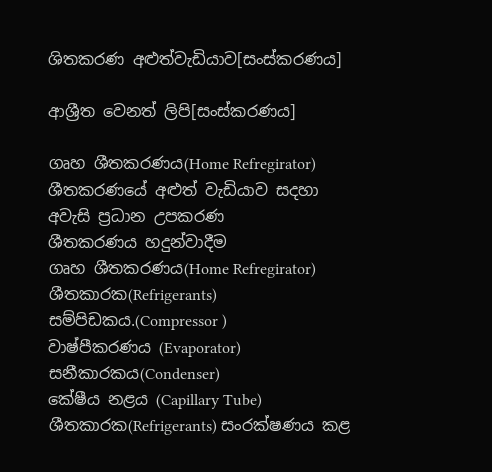ශිතකරණ අළුත්වැඩියාව[සංස්කරණය]

ආශ්‍රීත වෙනත් ලිපි[සංස්කරණය]

ගෘහ ශීතකරණය(Home Refregirator)
ශීතකරණයේ අළුත් වැඩියාව සදහා අවැසි ප්‍රධාන උපකරණ
ශීතකරණය හදුන්වාදීම
ගෘහ ශීතකරණය(Home Refregirator)
ශීතකාරක(Refrigerants)
සම්පිඩකය.(Compressor )
වාෂ්පීකරණය (Evaporator)
සනීකාරකය(Condenser)
කේෂීය නළය (Capillary Tube)
ශීතකාරක(Refrigerants) සංරක්ෂණය කළ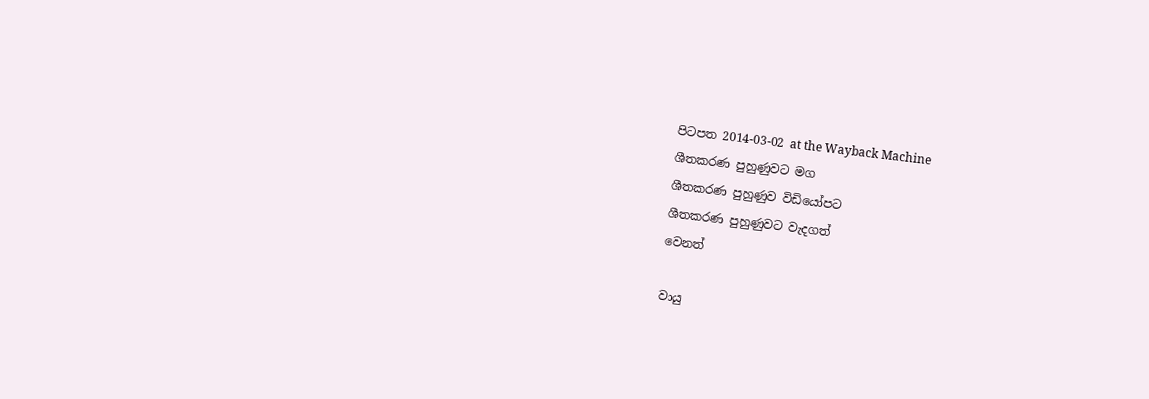පිටපත 2014-03-02 at the Wayback Machine
ශීතකරණ පුහුණුවට මග
ශීතකරණ පුහුණුව විඩියෝපට
ශීතකරණ පුහුණුවට වැදගත්
වෙනත්

වායු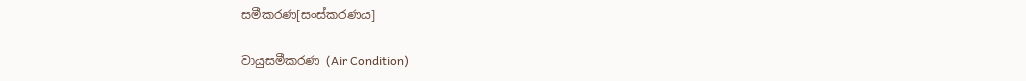සමීකරණ[සංස්කරණය]

වායුසමීකරණ (Air Condition)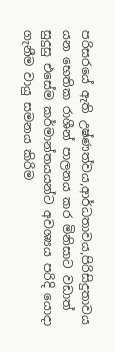පරිසරයේ ඇති උෂ්ණත්වය,ආර්ධතාවය,පිරිසිදුතාවය යන භෙතික රාශීන් පාලනය කර මිනිසාට වඩාත් සුදුසු එසේම කර්මාන්තයයන්ට අවශ්‍යය පරිදි යොදා ගැනීම වායු සමනය කිරිම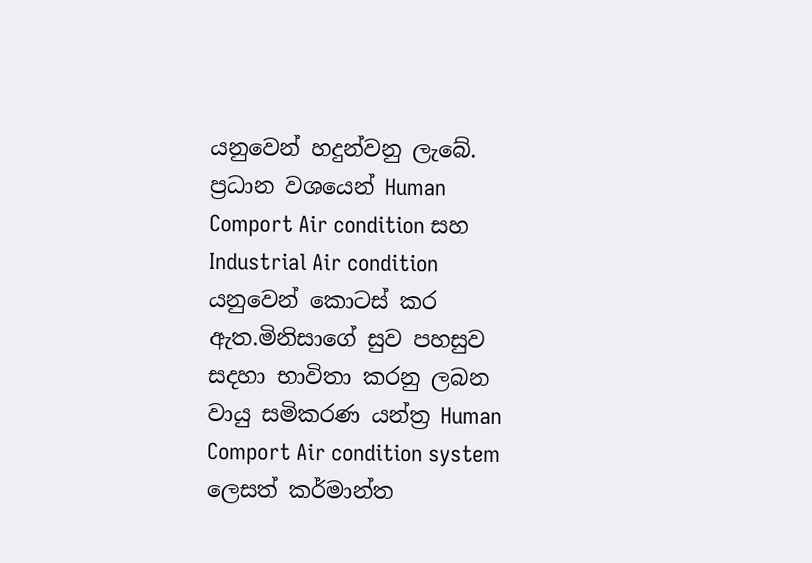යනුවෙන් හදුන්වනු ලැබේ. ප්‍රධාන වශයෙන් Human Comport Air condition සහ Industrial Air condition යනුවෙන් කොටස් කර ඇත.මිනිසාගේ සුව පහසුව සදහා භාවිතා කරනු ලබන වායු සමිකරණ යන්ත්‍ර Human Comport Air condition system ලෙසත් කර්මාන්ත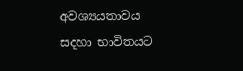අවශ්‍යයතාවය සදහා භාවිතයට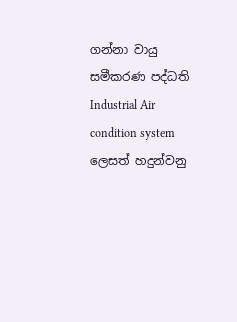ගන්නා වායු සමීකරණ පද්ධති Industrial Air condition system ලෙසත් හදුන්වනු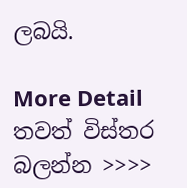ලබයි.

More Detail තවත් විස්තර බලන්න >>>>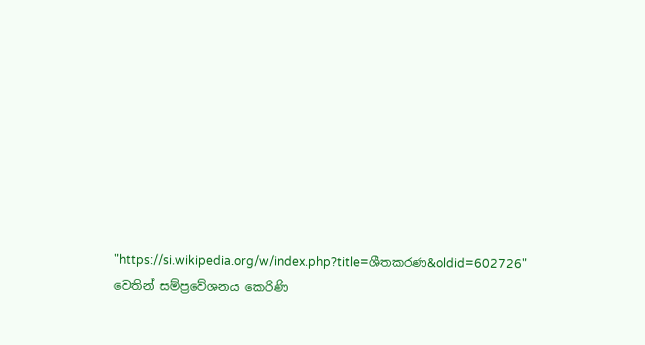"https://si.wikipedia.org/w/index.php?title=ශීතකරණ&oldid=602726" වෙතින් සම්ප්‍රවේශනය කෙරිණි